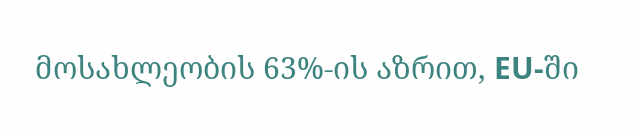მოსახლეობის 63%-ის აზრით, EU-ში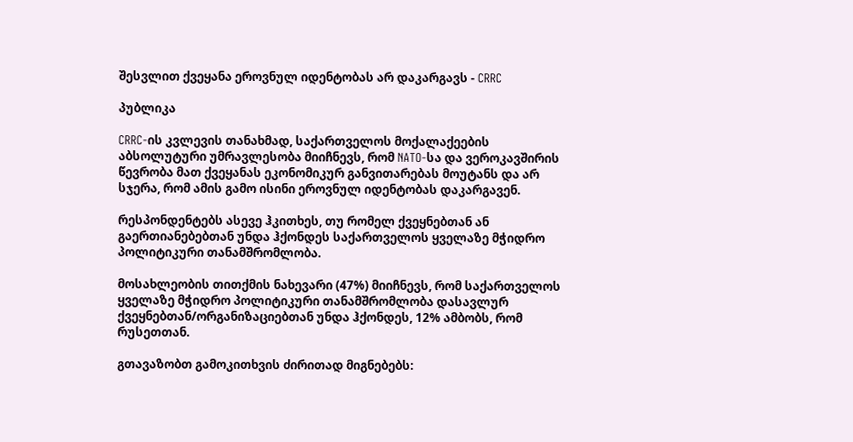შესვლით ქვეყანა ეროვნულ იდენტობას არ დაკარგავს - CRRC

პუბლიკა

CRRC-ის კვლევის თანახმად, საქართველოს მოქალაქეების აბსოლუტური უმრავლესობა მიიჩნევს, რომ NATO-სა და ვეროკავშირის წევრობა მათ ქვეყანას ეკონომიკურ განვითარებას მოუტანს და არ სჯერა, რომ ამის გამო ისინი ეროვნულ იდენტობას დაკარგავენ.

რესპონდენტებს ასევე ჰკითხეს, თუ რომელ ქვეყნებთან ან გაერთიანებებთან უნდა ჰქონდეს საქართველოს ყველაზე მჭიდრო პოლიტიკური თანამშრომლობა.

მოსახლეობის თითქმის ნახევარი (47%) მიიჩნევს, რომ საქართველოს ყველაზე მჭიდრო პოლიტიკური თანამშრომლობა დასავლურ ქვეყნებთან/ორგანიზაციებთან უნდა ჰქონდეს, 12% ამბობს, რომ რუსეთთან.

გთავაზობთ გამოკითხვის ძირითად მიგნებებს: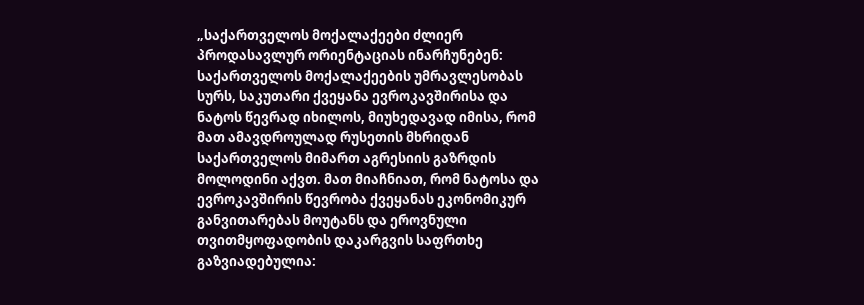„საქართველოს მოქალაქეები ძლიერ პროდასავლურ ორიენტაციას ინარჩუნებენ: საქართველოს მოქალაქეების უმრავლესობას სურს, საკუთარი ქვეყანა ევროკავშირისა და ნატოს წევრად იხილოს, მიუხედავად იმისა, რომ მათ ამავდროულად რუსეთის მხრიდან საქართველოს მიმართ აგრესიის გაზრდის მოლოდინი აქვთ. მათ მიაჩნიათ, რომ ნატოსა და ევროკავშირის წევრობა ქვეყანას ეკონომიკურ განვითარებას მოუტანს და ეროვნული თვითმყოფადობის დაკარგვის საფრთხე გაზვიადებულია: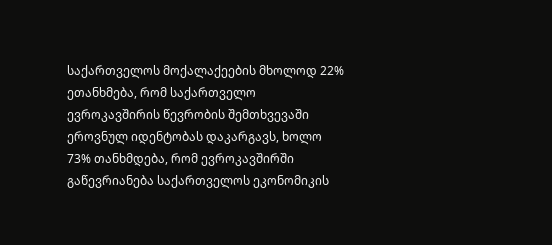საქართველოს მოქალაქეების მხოლოდ 22% ეთანხმება, რომ საქართველო ევროკავშირის წევრობის შემთხვევაში ეროვნულ იდენტობას დაკარგავს, ხოლო 73% თანხმდება, რომ ევროკავშირში გაწევრიანება საქართველოს ეკონომიკის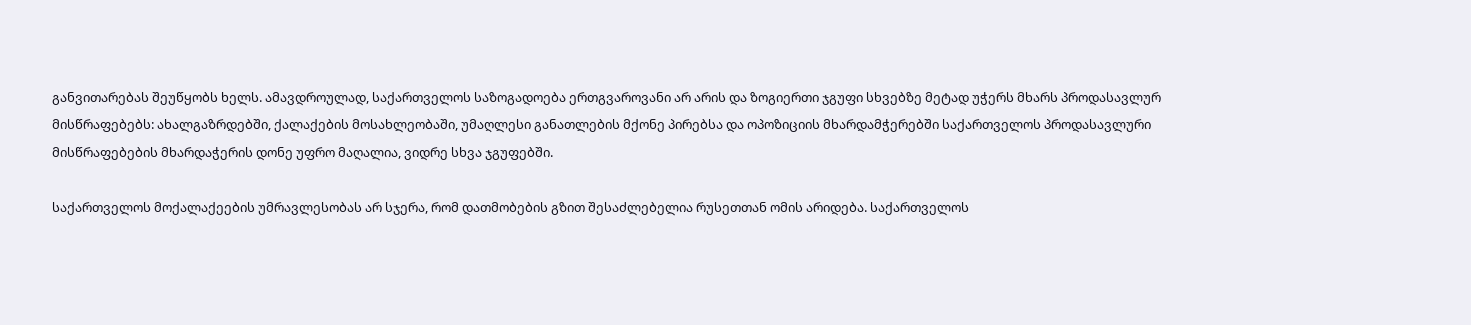განვითარებას შეუწყობს ხელს. ამავდროულად, საქართველოს საზოგადოება ერთგვაროვანი არ არის და ზოგიერთი ჯგუფი სხვებზე მეტად უჭერს მხარს პროდასავლურ მისწრაფებებს: ახალგაზრდებში, ქალაქების მოსახლეობაში, უმაღლესი განათლების მქონე პირებსა და ოპოზიციის მხარდამჭერებში საქართველოს პროდასავლური მისწრაფებების მხარდაჭერის დონე უფრო მაღალია, ვიდრე სხვა ჯგუფებში.

საქართველოს მოქალაქეების უმრავლესობას არ სჯერა, რომ დათმობების გზით შესაძლებელია რუსეთთან ომის არიდება. საქართველოს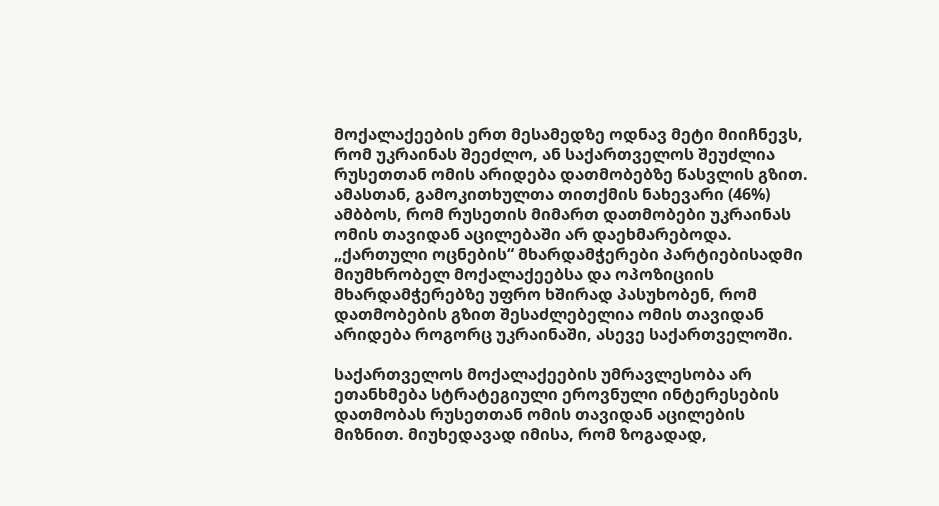მოქალაქეების ერთ მესამედზე ოდნავ მეტი მიიჩნევს, რომ უკრაინას შეეძლო, ან საქართველოს შეუძლია რუსეთთან ომის არიდება დათმობებზე წასვლის გზით. ამასთან, გამოკითხულთა თითქმის ნახევარი (46%) ამბბოს, რომ რუსეთის მიმართ დათმობები უკრაინას ომის თავიდან აცილებაში არ დაეხმარებოდა. „ქართული ოცნების“ მხარდამჭერები პარტიებისადმი მიუმხრობელ მოქალაქეებსა და ოპოზიციის მხარდამჭერებზე უფრო ხშირად პასუხობენ, რომ დათმობების გზით შესაძლებელია ომის თავიდან არიდება როგორც უკრაინაში, ასევე საქართველოში.

საქართველოს მოქალაქეების უმრავლესობა არ ეთანხმება სტრატეგიული ეროვნული ინტერესების დათმობას რუსეთთან ომის თავიდან აცილების მიზნით. მიუხედავად იმისა, რომ ზოგადად,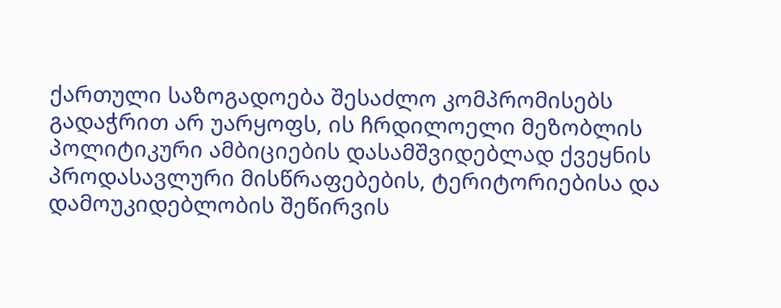ქართული საზოგადოება შესაძლო კომპრომისებს გადაჭრით არ უარყოფს, ის ჩრდილოელი მეზობლის პოლიტიკური ამბიციების დასამშვიდებლად ქვეყნის პროდასავლური მისწრაფებების, ტერიტორიებისა და დამოუკიდებლობის შეწირვის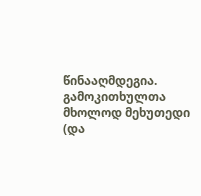წინააღმდეგია. გამოკითხულთა მხოლოდ მეხუთედი (და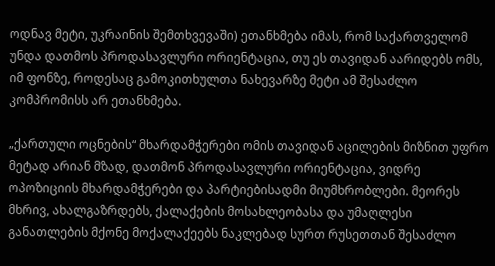ოდნავ მეტი, უკრაინის შემთხვევაში) ეთანხმება იმას, რომ საქართველომ უნდა დათმოს პროდასავლური ორიენტაცია, თუ ეს თავიდან აარიდებს ომს, იმ ფონზე, როდესაც გამოკითხულთა ნახევარზე მეტი ამ შესაძლო კომპრომისს არ ეთანხმება.

„ქართული ოცნების“ მხარდამჭერები ომის თავიდან აცილების მიზნით უფრო მეტად არიან მზად, დათმონ პროდასავლური ორიენტაცია, ვიდრე ოპოზიციის მხარდამჭერები და პარტიებისადმი მიუმხრობლები. მეორეს მხრივ, ახალგაზრდებს, ქალაქების მოსახლეობასა და უმაღლესი განათლების მქონე მოქალაქეებს ნაკლებად სურთ რუსეთთან შესაძლო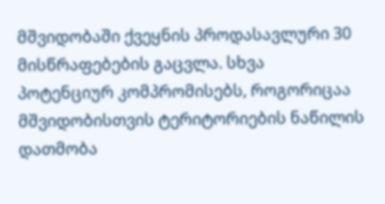მშვიდობაში ქვეყნის პროდასავლური 30 მისწრაფებების გაცვლა. სხვა პოტენციურ კომპრომისებს, როგორიცაა მშვიდობისთვის ტერიტორიების ნაწილის დათმობა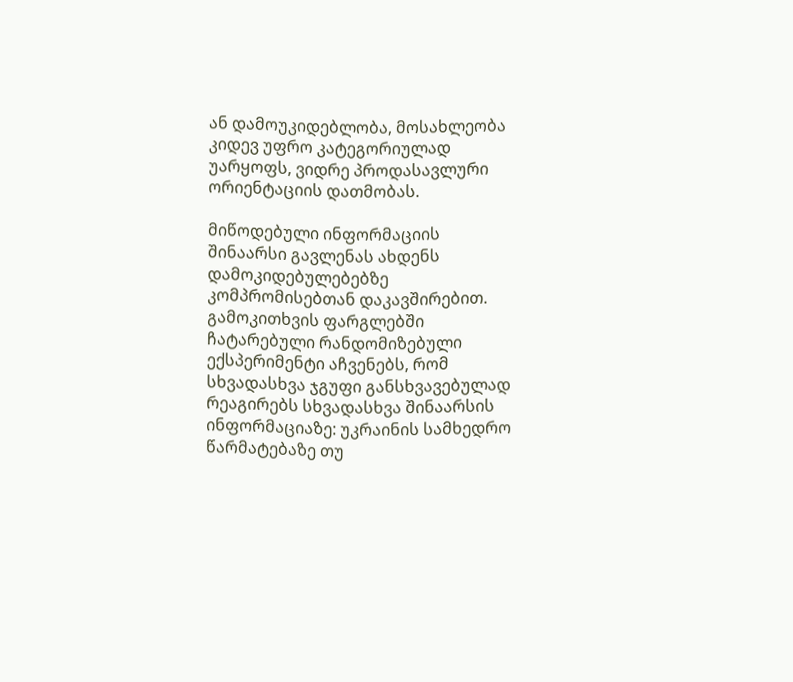ან დამოუკიდებლობა, მოსახლეობა კიდევ უფრო კატეგორიულად უარყოფს, ვიდრე პროდასავლური ორიენტაციის დათმობას.

მიწოდებული ინფორმაციის შინაარსი გავლენას ახდენს დამოკიდებულებებზე კომპრომისებთან დაკავშირებით. გამოკითხვის ფარგლებში ჩატარებული რანდომიზებული ექსპერიმენტი აჩვენებს, რომ სხვადასხვა ჯგუფი განსხვავებულად რეაგირებს სხვადასხვა შინაარსის ინფორმაციაზე: უკრაინის სამხედრო წარმატებაზე თუ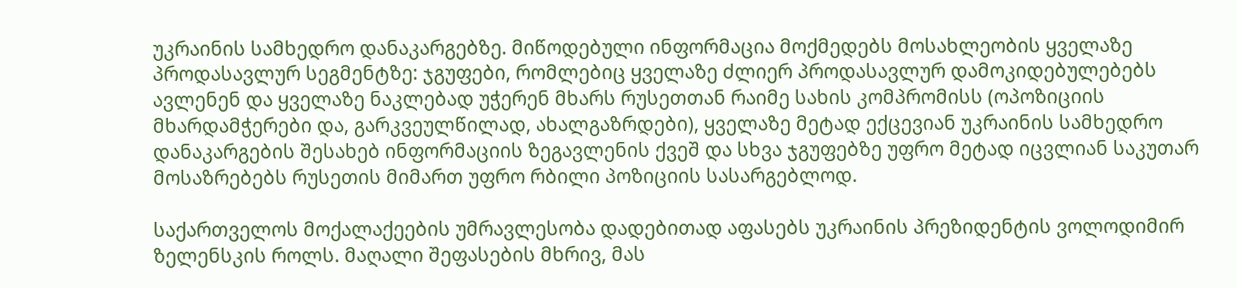უკრაინის სამხედრო დანაკარგებზე. მიწოდებული ინფორმაცია მოქმედებს მოსახლეობის ყველაზე პროდასავლურ სეგმენტზე: ჯგუფები, რომლებიც ყველაზე ძლიერ პროდასავლურ დამოკიდებულებებს ავლენენ და ყველაზე ნაკლებად უჭერენ მხარს რუსეთთან რაიმე სახის კომპრომისს (ოპოზიციის მხარდამჭერები და, გარკვეულწილად, ახალგაზრდები), ყველაზე მეტად ექცევიან უკრაინის სამხედრო დანაკარგების შესახებ ინფორმაციის ზეგავლენის ქვეშ და სხვა ჯგუფებზე უფრო მეტად იცვლიან საკუთარ მოსაზრებებს რუსეთის მიმართ უფრო რბილი პოზიციის სასარგებლოდ.

საქართველოს მოქალაქეების უმრავლესობა დადებითად აფასებს უკრაინის პრეზიდენტის ვოლოდიმირ ზელენსკის როლს. მაღალი შეფასების მხრივ, მას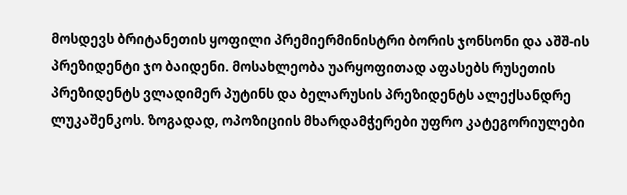მოსდევს ბრიტანეთის ყოფილი პრემიერმინისტრი ბორის ჯონსონი და აშშ-ის პრეზიდენტი ჯო ბაიდენი. მოსახლეობა უარყოფითად აფასებს რუსეთის პრეზიდენტს ვლადიმერ პუტინს და ბელარუსის პრეზიდენტს ალექსანდრე ლუკაშენკოს. ზოგადად, ოპოზიციის მხარდამჭერები უფრო კატეგორიულები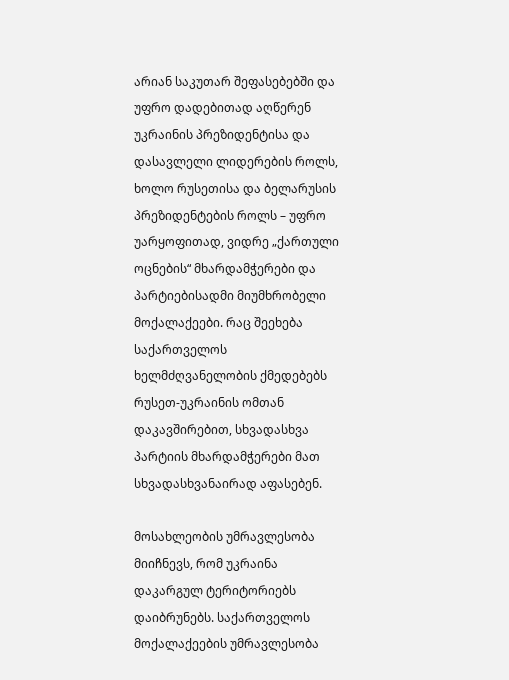არიან საკუთარ შეფასებებში და უფრო დადებითად აღწერენ უკრაინის პრეზიდენტისა და დასავლელი ლიდერების როლს, ხოლო რუსეთისა და ბელარუსის პრეზიდენტების როლს – უფრო უარყოფითად, ვიდრე „ქართული ოცნების“ მხარდამჭერები და პარტიებისადმი მიუმხრობელი მოქალაქეები. რაც შეეხება საქართველოს ხელმძღვანელობის ქმედებებს რუსეთ-უკრაინის ომთან დაკავშირებით, სხვადასხვა პარტიის მხარდამჭერები მათ სხვადასხვანაირად აფასებენ.

მოსახლეობის უმრავლესობა მიიჩნევს, რომ უკრაინა დაკარგულ ტერიტორიებს დაიბრუნებს. საქართველოს მოქალაქეების უმრავლესობა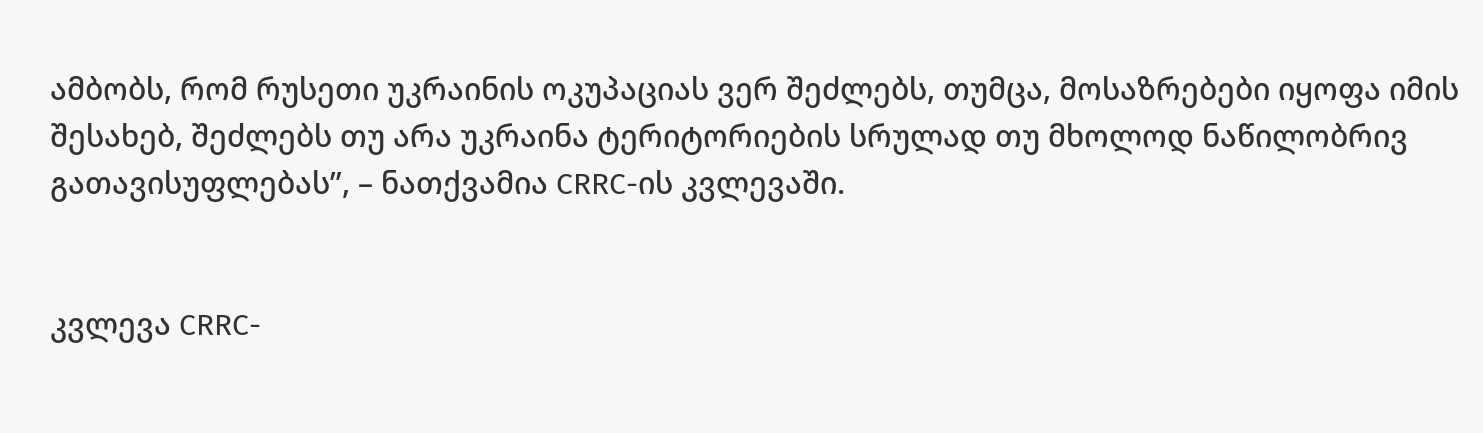ამბობს, რომ რუსეთი უკრაინის ოკუპაციას ვერ შეძლებს, თუმცა, მოსაზრებები იყოფა იმის შესახებ, შეძლებს თუ არა უკრაინა ტერიტორიების სრულად თუ მხოლოდ ნაწილობრივ გათავისუფლებას”, – ნათქვამია CRRC-ის კვლევაში.


კვლევა CRRC-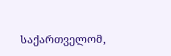საქართველომ,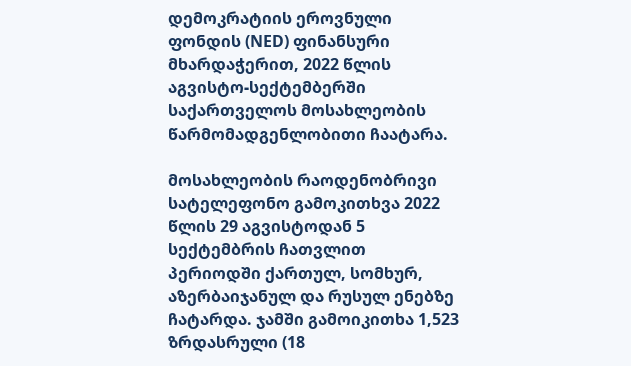დემოკრატიის ეროვნული ფონდის (NED) ფინანსური მხარდაჭერით, 2022 წლის აგვისტო-სექტემბერში საქართველოს მოსახლეობის წარმომადგენლობითი ჩაატარა.

მოსახლეობის რაოდენობრივი სატელეფონო გამოკითხვა 2022 წლის 29 აგვისტოდან 5 სექტემბრის ჩათვლით პერიოდში ქართულ, სომხურ, აზერბაიჯანულ და რუსულ ენებზე ჩატარდა. ჯამში გამოიკითხა 1,523 ზრდასრული (18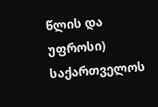წლის და უფროსი) საქართველოს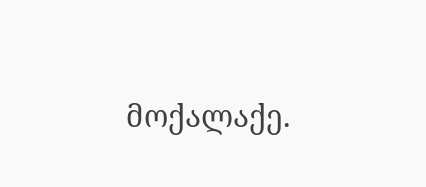მოქალაქე.